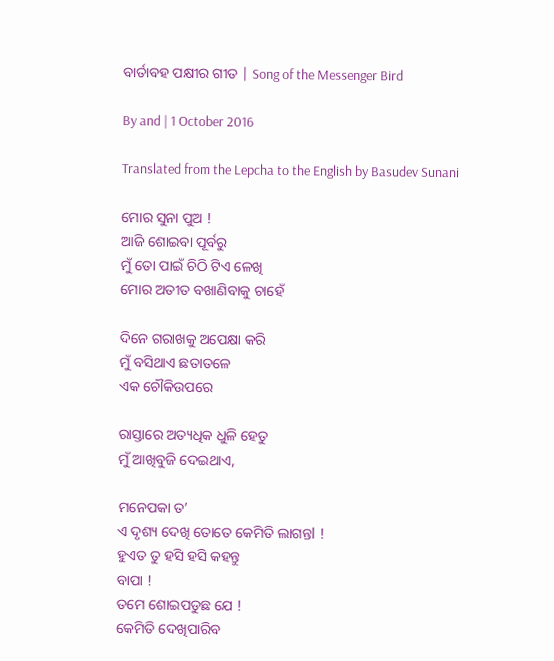ବାର୍ତାବହ ପକ୍ଷୀର ଗୀତ | Song of the Messenger Bird

By and | 1 October 2016

Translated from the Lepcha to the English by Basudev Sunani

ମୋର ସୁନା ପୁଅ !
ଆଜି ଶୋଇବା ପୂର୍ବରୁ
ମୁଁ ତୋ ପାଇଁ ଚିଠି ଟିଏ ଳେଖି
ମୋର ଅତୀତ ବଖାଣିବାକୁ ଚାହେଁ

ଦିନେ ଗରାଖକୁ ଅପେକ୍ଷା କରି
ମୁଁ ବସିଥାଏ ଛତାତଳେ
ଏକ ଚୌକିଉପରେ

ରାସ୍ତାରେ ଅତ୍ୟଧିକ ଧୁଳି ହେତୁ
ମୁଁ ଆଖିବୁଜି ଦେଇଥାଏ,

ମନେପକା ତ’
ଏ ଦୃଶ୍ୟ ଦେଖି ତୋତେ କେମିତି ଲାଗନ୍ତl !
ହୁଏତ ତୁ ହସି ହସି କହନ୍ତୁ
ବାପା !
ତମେ ଶୋଇପଡୁଛ ଯେ !
କେମିତି ଦେଖିପାରିବ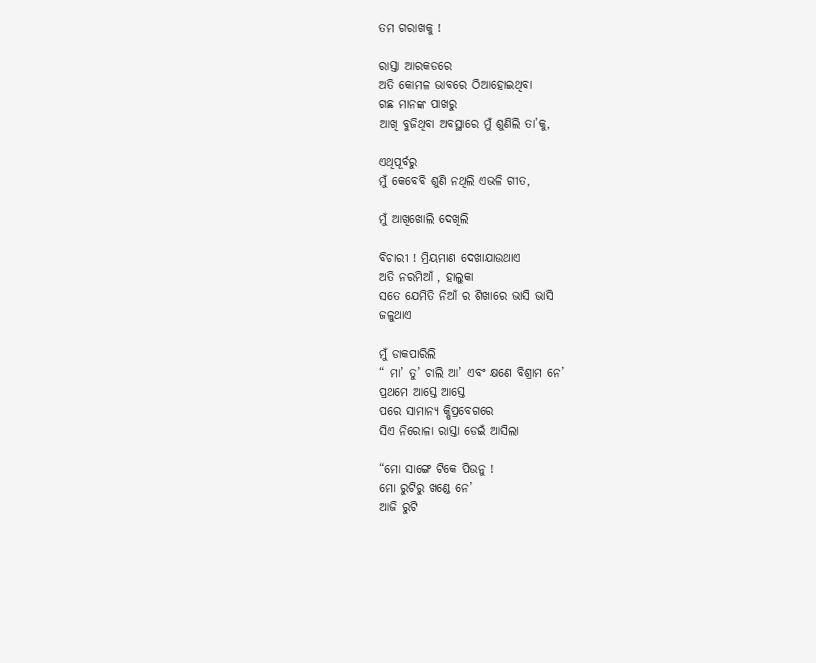ତମ ଗରାଖକୁ !

ରାସ୍ତା ଆରକଡରେ
ଅତି କୋମଳ ଭାବରେ ଠିଆହୋଇଥିବା
ଗଛ ମାନଙ୍କ ପାଖରୁ
ଆଖି ବୁଜିଥିବା ଅବସ୍ଥାରେ ମୁଁ ଶୁଣିଲି ତା’କୁ,

ଏଥିପୂର୍ବରୁ
ମୁଁ କେବେବି ଶୁଣି ନଥିଲି ଏଭଳି ଗୀତ,

ମୁଁ ଆଖିଖୋଲି ଦେଖିଲି

ବିଚାରୀ ! ମ୍ରିୟମାଣ ଦେଖାଯାଉଥାଏ
ଅତି ନରମିଆଁ , ହାଲୁକା
ସତେ ଯେମିତି ନିଆଁ ର ଶିଖାରେ ଭାସି ଭାସି
ଜଳୁଥାଏ

ମୁଁ ଡାକପାରିଲି
“ ମା’ ତୁ’ ଚାଲି ଆ’ ଏବଂ କ୍ଷଣେ ବିଶ୍ରାମ ନେ’
ପ୍ରଥମେ ଆସ୍ତେ ଆସ୍ତେ
ପରେ ସାମାନ୍ୟ କ୍ଷିପ୍ରବେଗରେ
ସିଏ ନିରୋଳା ରାସ୍ତା ଡେଇଁ ଆସିଲା

“ମୋ ସାଙ୍ଗେ ଟିକେ ପିଉନୁ !
ମୋ ରୁଟିରୁ ଖଣ୍ଡେ ନେ’
ଆଜି ରୁଟି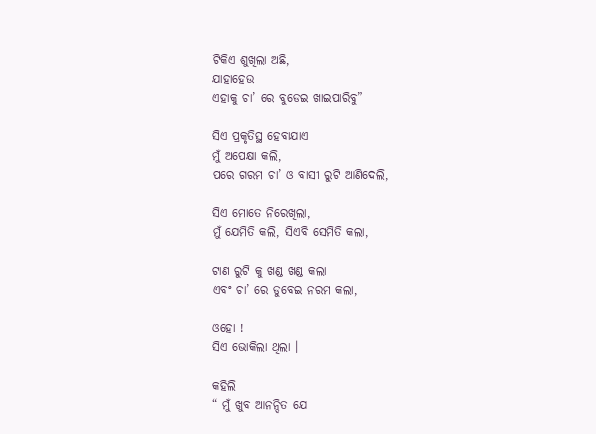ଟିକିଏ ଶୁଖିଲା ଅଛି,
ଯାହାହେଉ
ଏହାକୁ ଚା’ ରେ ବୁଡେଇ ଖାଇପାରିବୁ”

ସିଏ ପ୍ରକୃତିସ୍ଥ ହେବାଯାଏ
ମୁଁ ଅପେକ୍ଷା କଲି,
ପରେ ଗରମ ଚା’ ଓ ବାସୀ ରୁଟି ଆଣିଦେଲି,

ସିଏ ମୋତେ ନିରେଖିଲା,
ମୁଁ ଯେମିତି କଲି, ସିଏବି ସେମିତି କଲା,

ଟାଣ ରୁଟି କୁ ଖଣ୍ଡ ଖଣ୍ଡ କଲା
ଏବଂ ଚା’ ରେ ଡୁବେଇ ନରମ କଲା,

ଓହୋ !
ସିଏ ଭୋକିଲା ଥିଲା ।

କହିଲି
“ ମୁଁ ଖୁବ ଆନନ୍ଦିତ ଯେ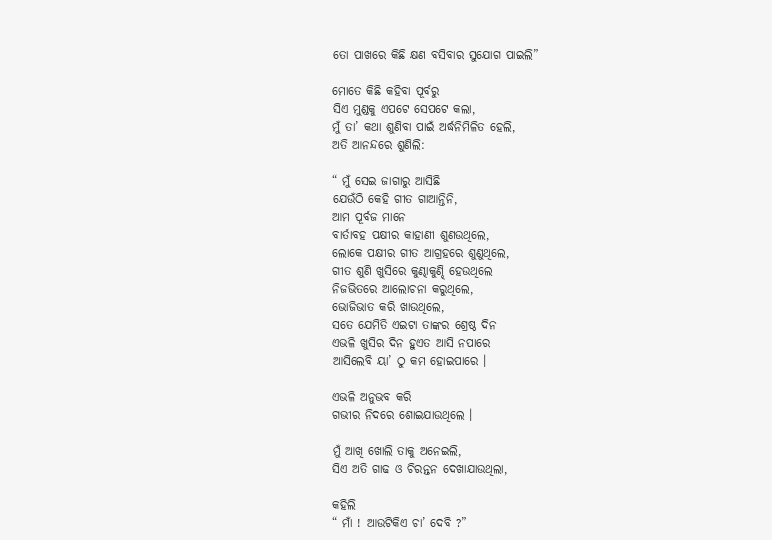ତୋ ପାଖରେ କିଛି କ୍ଷଣ ବସିବାର ସୁଯୋଗ ପାଇଲି”

ମୋତେ କିଛି କହିବା ପୂର୍ବରୁ
ସିଏ ମୁଣ୍ଡକୁ ଏପଟେ ସେପଟେ କଲା,
ମୁଁ ତା’ କଥା ଶୁଣିବା ପାଇଁ ଅର୍ଦ୍ଧନିମିଳିତ ହେଲି,
ଅତି ଆନନ୍ଦରେ ଶୁଣିଲି:

“ ମୁଁ ସେଇ ଜାଗାରୁ ଆସିଛି
ଯେଉଁଠି କେହି ଗୀତ ଗାଆନ୍ତିନି,
ଆମ ପୂର୍ବଜ ମାନେ
ବାର୍ତାବହ ପକ୍ଷୀର କାହାଣୀ ଶୁଣଉଥିଲେ,
ଲୋକେ ପକ୍ଷୀର ଗୀତ ଆଗ୍ରହରେ ଶୁଣୁଥିଲେ,
ଗୀତ ଶୁଣି ଖୁସିରେ କୁଣ୍ଢାକୁଣ୍ଢି ହେଉଥିଲେ
ନିଜଭିତରେ ଆଲୋଚନା କରୁଥିଲେ,
ଭୋଜିଭାତ କରି ଖାଉଥିଲେ,
ସତେ ଯେମିତି ଏଇଟା ତାଙ୍କର ଶ୍ରେଷ୍ଠ ଦିନ
ଏଭଳି ଖୁସିର ଦିନ ହୁଏତ ଆସି ନପାରେ
ଆସିଲେବି ୟା’ ଠୁ କମ ହୋଇପାରେ ।

ଏଭଳି ଅନୁଭବ କରି
ଗଭୀର ନିଦରେ ଶୋଇଯାଉଥିଲେ ।

ମୁଁ ଆଖି ଖୋଲି ତାକୁ ଅନେଇଲି,
ସିଏ ଅତି ଗାଢ ଓ ଚିରନ୍ତନ ଦେଖାଯାଉଥିଲା,

କହିଲି
“ ମାଁ ! ଆଉଟିକିଏ ଚା’ ଦେବି ?”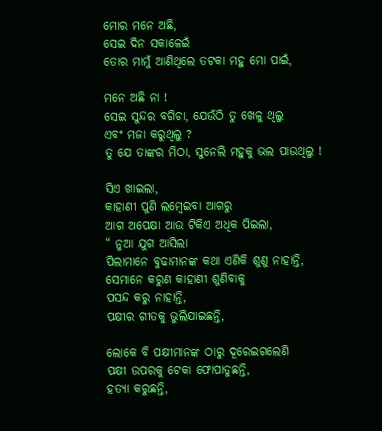ମୋର ମନେ ଅଛି,
ସେଇ ଦିନ ସକାଳେଇଁ
ତୋର ମାମୁଁ ଆଣିଥିଲେ ତଟକା ମହୁ ମୋ ପାଇଁ,

ମନେ ଅଛି ନା !
ସେଇ ସୁନ୍ଦର ବଗିଚା, ଯେଉଁଠି ତୁ ଖେଳୁ ଥିଲୁ
ଏବଂ ମଜା କରୁଥିଲୁ ?
ତୁ ଯେ ତାଙ୍କର ମିଠା, ସୁନେଲି ମହୁକୁ ଭଲ ପାଉଥିଲୁ !

ସିଏ ଖାଇଲା,
କାହାଣୀ ପୁଣି ଲମ୍ବେଇବା ଆଗରୁ
ଆଗ ଅପେକ୍ଷା ଆଉ ଟିକିଏ ଅଧିକ ପିଇଲା,
“ ନୁଆ ଯୁଗ ଆସିଲା
ପିଲାମାନେ ବୁଢାମାନଙ୍କ କଥା ଏଣିକି ଶୁଣୁ ନାହାନ୍ତି,
ସେମାନେ କରୁଣ କାହାଣୀ ଶୁଣିବାକୁ
ପସନ୍ଦ କରୁ ନାହାନ୍ତି,
ପକ୍ଷୀର ଗୀତକୁ ଭୁଲିଯାଇଛନ୍ତି,

ଲୋକେ ବି ପକ୍ଷୀମାନଙ୍କ ଠାରୁ ଦୂରେଇଗଲେଣି
ପକ୍ଷୀ ଉପରକୁ ଟେକା ଫୋପାଡୁଛନ୍ତି,
ହତ୍ୟା କରୁଛନ୍ତି,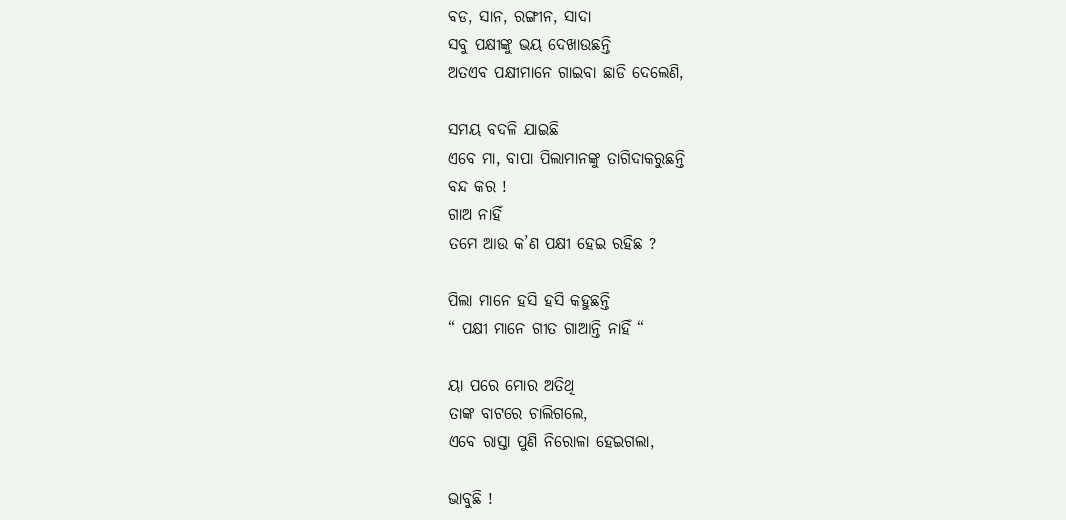ବଡ, ସାନ, ରଙ୍ଗୀନ, ସାଦା
ସବୁ ପକ୍ଷୀଙ୍କୁ ଭୟ ଦେଖାଉଛନ୍ତି
ଅତଏବ ପକ୍ଷୀମାନେ ଗାଇବା ଛାଡି ଦେଲେଣି,

ସମୟ ବଦଳି ଯାଇଛି
ଏବେ ମା, ବାପା ପିଲାମାନଙ୍କୁ ତାଗିଦାକରୁଛନ୍ତି
ବନ୍ଦ କର !
ଗାଅ ନାହିଁ
ତମେ ଆଉ କ’ଣ ପକ୍ଷୀ ହେଇ ରହିଛ ?

ପିଲା ମାନେ ହସି ହସି କହୁଛନ୍ତି
“ ପକ୍ଷୀ ମାନେ ଗୀତ ଗାଆନ୍ତି ନାହିଁ “

ୟା ପରେ ମୋର ଅତିଥି
ତାଙ୍କ ବାଟରେ ଚାଲିଗଲେ,
ଏବେ ରାସ୍ତା ପୁଣି ନିରୋଳା ହେଇଗଲା,

ଭାବୁଛି !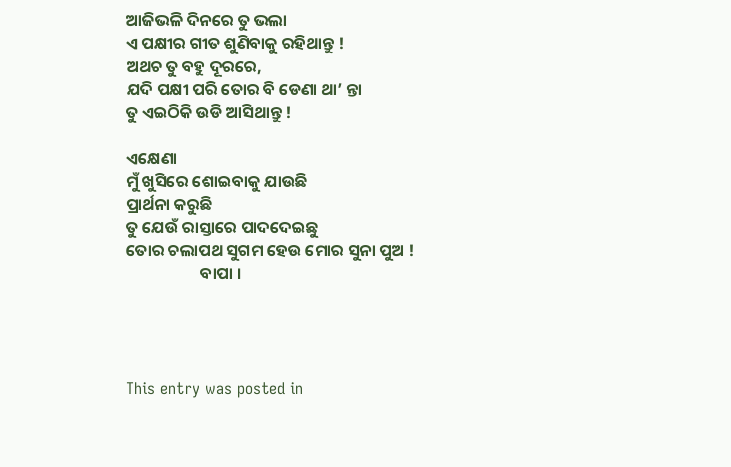ଆଜିଭଳି ଦିନରେ ତୁ ଭଲା
ଏ ପକ୍ଷୀର ଗୀତ ଶୁଣିବାକୁ ରହିଥାନ୍ତୁ !
ଅଥଚ ତୁ ବହୁ ଦୂରରେ,
ଯଦି ପକ୍ଷୀ ପରି ତୋର ବି ଡେଣା ଥା’ ନ୍ତା
ତୁ ଏଇଠିକି ଉଡି ଆସିଥାନ୍ତୁ !

ଏକ୍ଷେଣା
ମୁଁ ଖୁସିରେ ଶୋଇବାକୁ ଯାଉଛି
ପ୍ରାର୍ଥନା କରୁଛି
ତୁ ଯେଉଁ ରାସ୍ତାରେ ପାଦଦେଇଛୁ
ତୋର ଚଲାପଥ ସୁଗମ ହେଉ ମୋର ସୁନା ପୁଅ !
                    ବାପା ।




This entry was posted in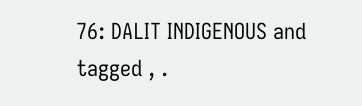76: DALIT INDIGENOUS and tagged , .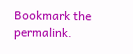Bookmark the permalink.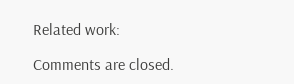Related work:

Comments are closed.